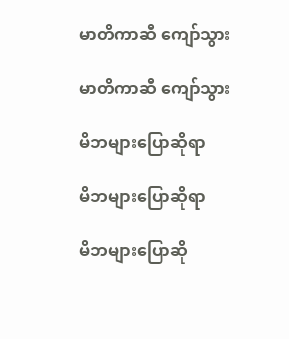မာတိကာဆီ ကျော်သွား

မာတိကာဆီ ကျော်သွား

မိဘများပြောဆိုရာ

မိဘများပြောဆိုရာ

မိဘများပြောဆို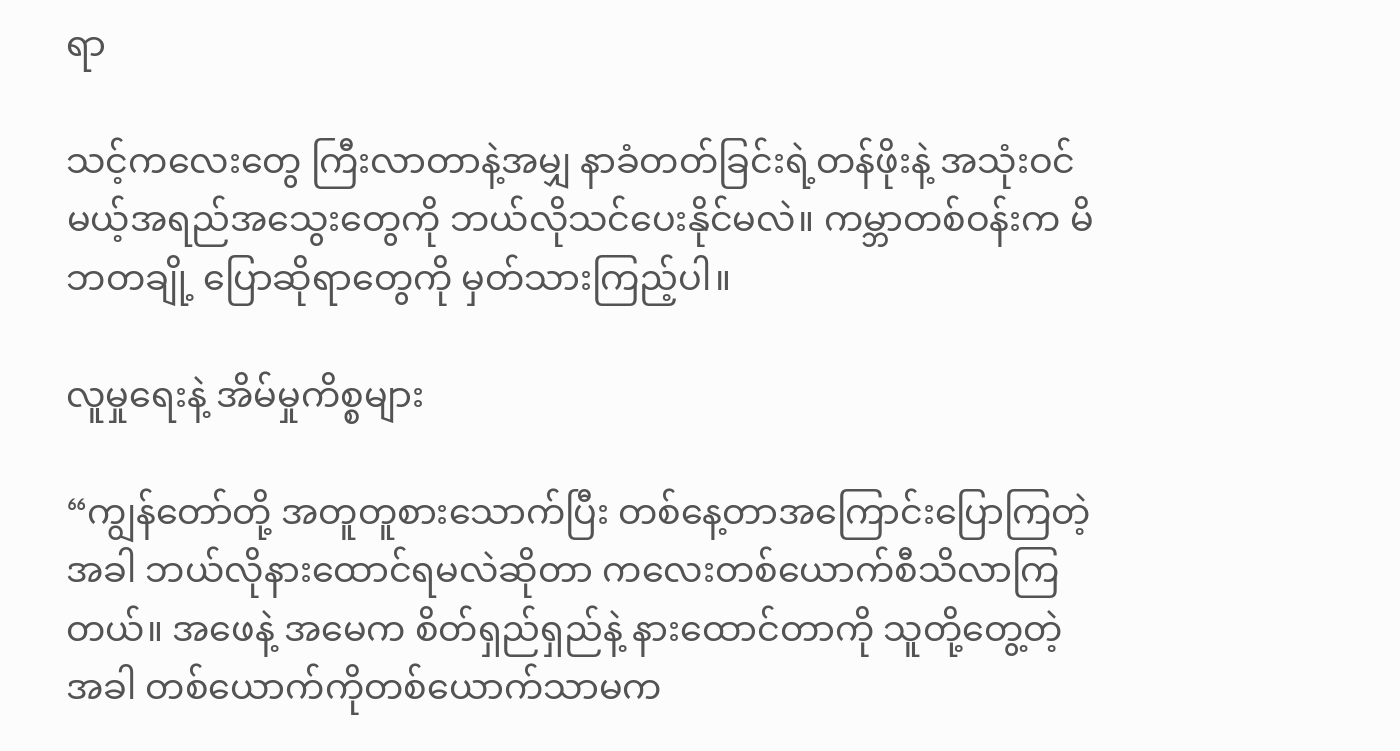ရာ

သင့်ကလေးတွေ ကြီးလာတာနဲ့အမျှ နာခံတတ်ခြင်းရဲ့တန်ဖိုးနဲ့ အသုံးဝင်မယ့်အရည်အသွေးတွေကို ဘယ်လိုသင်ပေးနိုင်မလဲ။ ကမ္ဘာတစ်ဝန်းက မိဘတချို့ ပြောဆိုရာတွေကို မှတ်သားကြည့်ပါ။

လူမှုရေးနဲ့ အိမ်မှုကိစ္စများ

“ကျွန်တော်တို့ အတူတူစားသောက်ပြီး တစ်နေ့တာအကြောင်းပြောကြတဲ့အခါ ဘယ်လိုနားထောင်ရမလဲဆိုတာ ကလေးတစ်ယောက်စီသိလာကြတယ်။ အဖေနဲ့ အမေက စိတ်ရှည်ရှည်နဲ့ နားထောင်တာကို သူတို့တွေ့တဲ့အခါ တစ်ယောက်ကိုတစ်ယောက်သာမက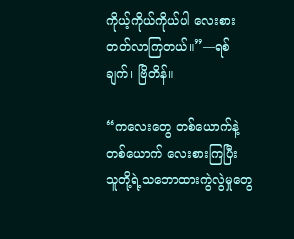ကိုယ့်ကိုယ်ကိုယ်ပါ လေးစားတတ်လာကြတယ်။”—ရစ်ချက်၊ ဗြိတိန်။

“ကလေးတွေ တစ်ယောက်နဲ့တစ်ယောက် လေးစားကြပြီး သူတို့ရဲ့သဘောထားကွဲလွဲမှုတွေ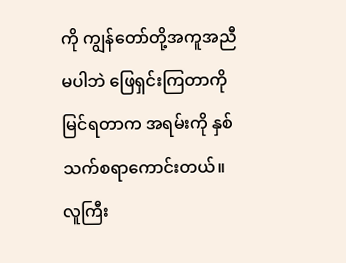ကို ကျွန်တော်တို့အကူအညီမပါဘဲ ဖြေရှင်းကြတာကို မြင်ရတာက အရမ်းကို နှစ်သက်စရာကောင်းတယ်။ လူကြီး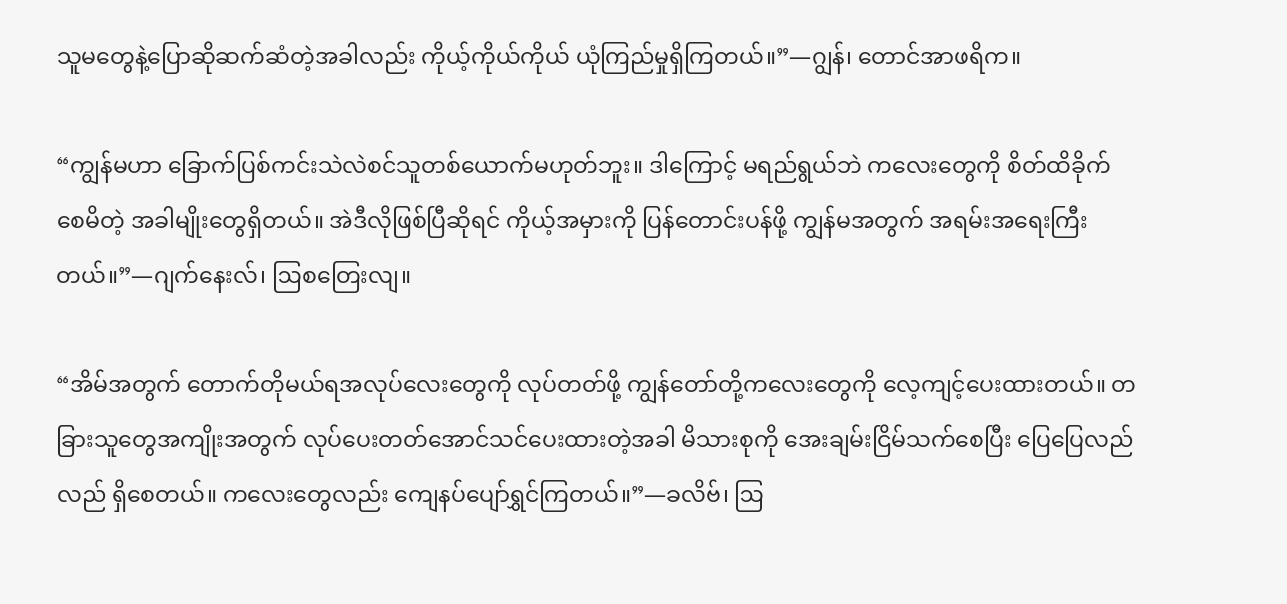သူမတွေနဲ့ပြောဆိုဆက်ဆံတဲ့အခါလည်း ကိုယ့်ကိုယ်ကိုယ် ယုံကြည်မှုရှိကြတယ်။”—ဂျွန်၊ တောင်အာဖရိက။

“ကျွန်မဟာ ခြောက်ပြစ်ကင်းသဲလဲစင်သူတစ်ယောက်မဟုတ်ဘူး။ ဒါကြောင့် မရည်ရွယ်ဘဲ ကလေးတွေကို စိတ်ထိခိုက်စေမိတဲ့ အခါမျိုးတွေရှိတယ်။ အဲဒီလိုဖြစ်ပြီဆိုရင် ကိုယ့်အမှားကို ပြန်တောင်းပန်ဖို့ ကျွန်မအတွက် အရမ်းအရေးကြီးတယ်။”—ဂျက်နေးလ်၊ ဩစတြေးလျ။

“အိမ်အတွက် တောက်တိုမယ်ရအလုပ်လေးတွေကို လုပ်တတ်ဖို့ ကျွန်တော်တို့ကလေးတွေကို လေ့ကျင့်ပေးထားတယ်။ တခြားသူတွေအကျိုးအတွက် လုပ်ပေးတတ်အောင်သင်ပေးထားတဲ့အခါ မိသားစုကို အေးချမ်းငြိမ်သက်စေပြီး ပြေပြေလည်လည် ရှိစေတယ်။ ကလေးတွေလည်း ကျေနပ်ပျော်ရွှင်ကြတယ်။”—ခလိဗ်၊ ဩ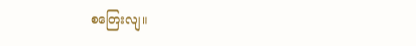စတြေးလျ။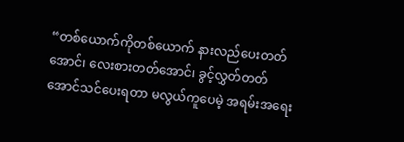“တစ်ယောက်ကိုတစ်ယောက် နားလည်ပေးတတ်အောင်၊ လေးစားတတ်အောင်၊ ခွင့်လွှတ်တတ်အောင်သင်ပေးရတာ မလွယ်ကူပေမဲ့ အရမ်းအရေး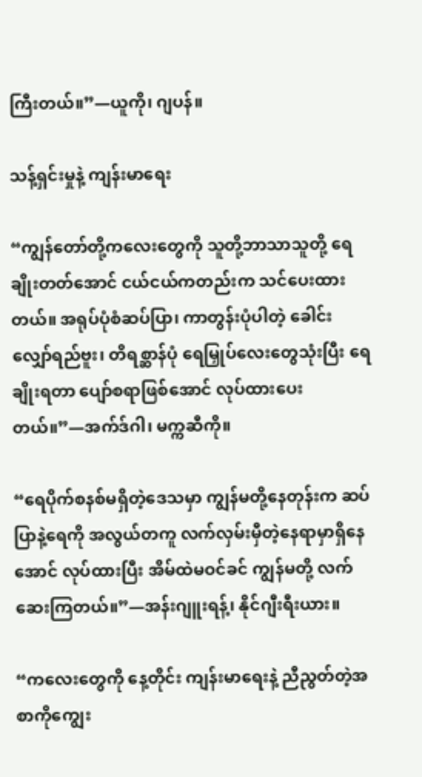ကြီးတယ်။”—ယူကို၊ ဂျပန်။

သန့်ရှင်းမှုနဲ့ ကျန်းမာရေး

“ကျွန်တော်တို့ကလေးတွေကို သူတို့ဘာသာသူတို့ ရေချိုးတတ်အောင် ငယ်ငယ်ကတည်းက သင်ပေးထားတယ်။ အရုပ်ပုံစံဆပ်ပြာ၊ ကာတွန်းပုံပါတဲ့ ခေါင်းလျှော်ရည်ဗူး၊ တိရစ္ဆာန်ပုံ ရေမြှုပ်လေးတွေသုံးပြီး ရေချိုးရတာ ပျော်စရာဖြစ်အောင် လုပ်ထားပေးတယ်။”—အက်ဒ်ဂါ၊ မက္ကဆီကို။

“ရေပိုက်စနစ်မရှိတဲ့ဒေသမှာ ကျွန်မတို့နေတုန်းက ဆပ်ပြာနဲ့ရေကို အလွယ်တကူ လက်လှမ်းမှီတဲ့နေရာမှာရှိနေအောင် လုပ်ထားပြီး အိမ်ထဲမဝင်ခင် ကျွန်မတို့ လက်ဆေးကြတယ်။”—အန်းဂျူးရန့်၊ နိုင်ဂျီးရီးယား။

“ကလေးတွေကို နေ့တိုင်း ကျန်းမာရေးနဲ့ ညီညွတ်တဲ့အစာကိုကျွေး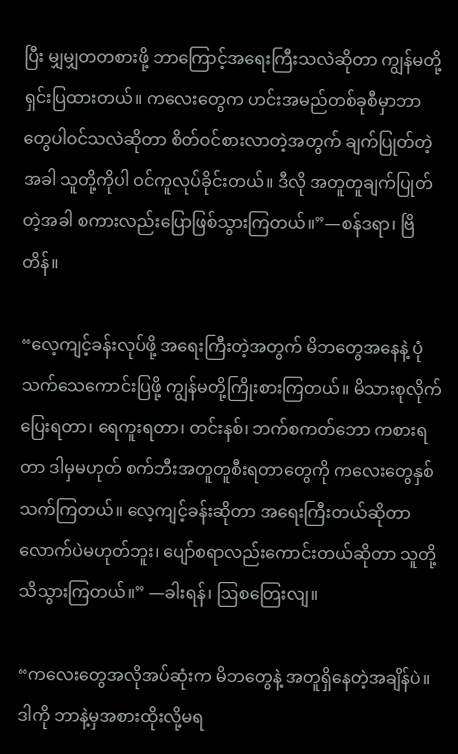ပြီး မျှမျှတတစားဖို့ ဘာကြောင့်အရေးကြီးသလဲဆိုတာ ကျွန်မတို့ ရှင်းပြထားတယ်။ ကလေးတွေက ဟင်းအမည်တစ်ခုစီမှာဘာတွေပါဝင်သလဲဆိုတာ စိတ်ဝင်စားလာတဲ့အတွက် ချက်ပြုတ်တဲ့အခါ သူတို့ကိုပါ ဝင်ကူလုပ်ခိုင်းတယ်။ ဒီလို အတူတူချက်ပြုတ်တဲ့အခါ စကားလည်းပြောဖြစ်သွားကြတယ်။”—စန်ဒရာ၊ ဗြိတိန်။

“လေ့ကျင့်ခန်းလုပ်ဖို့ အရေးကြီးတဲ့အတွက် မိဘတွေအနေနဲ့ ပုံသက်သေကောင်းပြဖို့ ကျွန်မတို့ကြိုးစားကြတယ်။ မိသားစုလိုက် ပြေးရတာ၊ ရေကူးရတာ၊ တင်းနစ်၊ ဘက်စကတ်ဘော ကစားရတာ ဒါမှမဟုတ် စက်ဘီးအတူတူစီးရတာတွေကို ကလေးတွေနှစ်သက်ကြတယ်။ လေ့ကျင့်ခန်းဆိုတာ အရေးကြီးတယ်ဆိုတာလောက်ပဲမဟုတ်ဘူး၊ ပျော်စရာလည်းကောင်းတယ်ဆိုတာ သူတို့ သိသွားကြတယ်။” —ခါးရန်၊ ဩစတြေးလျ။

“ကလေးတွေအလိုအပ်ဆုံးက မိဘတွေနဲ့ အတူရှိနေတဲ့အချိန်ပဲ။ ဒါကို ဘာနဲ့မှအစားထိုးလို့မရ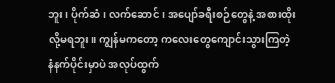ဘူး၊ ပိုက်ဆံ၊ လက်ဆောင်၊ အပျော်ခရီးစဉ်တွေနဲ့ အစားထိုးလို့မရဘူး။ ကျွန်မကတော့ ကလေးတွေကျောင်းသွားကြတဲ့ နံနက်ပိုင်းမှာပဲ အလုပ်ထွက်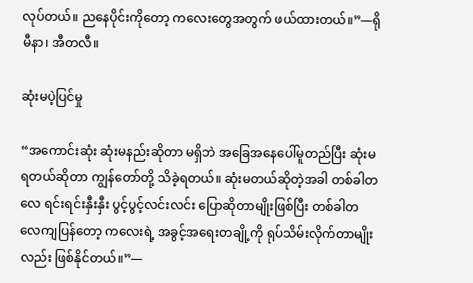လုပ်တယ်။ ညနေပိုင်းကိုတော့ ကလေးတွေအတွက် ဖယ်ထားတယ်။”—ရိုမီနာ၊ အီတလီ။

ဆုံးမပဲ့ပြင်မှု

“အကောင်းဆုံး ဆုံးမနည်းဆိုတာ မရှိဘဲ အခြေအနေပေါ်မူတည်ပြီး ဆုံးမရတယ်ဆိုတာ ကျွန်တော်တို့ သိခဲ့ရတယ်။ ဆုံးမတယ်ဆိုတဲ့အခါ တစ်ခါတလေ ရင်းရင်းနှီးနှီး ပွင့်ပွင့်လင်းလင်း ပြောဆိုတာမျိုးဖြစ်ပြီး တစ်ခါတလေကျပြန်တော့ ကလေးရဲ့ အခွင့်အရေးတချို့ကို ရုပ်သိမ်းလိုက်တာမျိုးလည်း ဖြစ်နိုင်တယ်။”—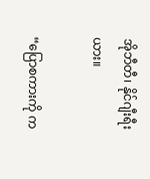အိုဘီတီ၊ နိုင်ဂျီးရီးယား။

“ပြောစကားကို က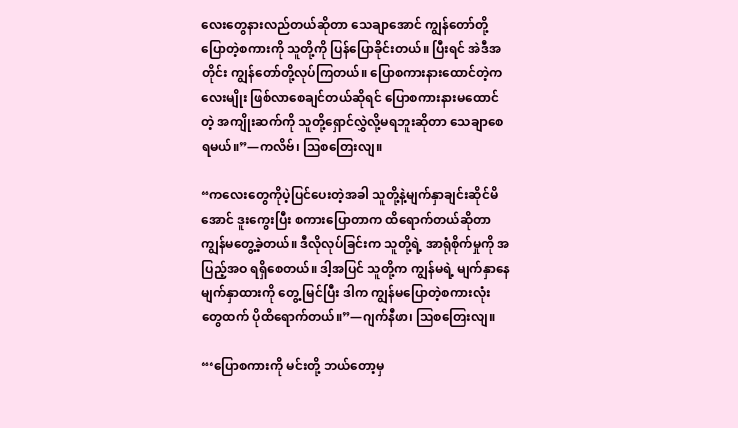လေးတွေနားလည်တယ်ဆိုတာ သေချာအောင် ကျွန်တော်တို့ ပြောတဲ့စကားကို သူတို့ကို ပြန်ပြောခိုင်းတယ်။ ပြီးရင် အဲဒီအတိုင်း ကျွန်တော်တို့လုပ်ကြတယ်။ ပြောစကားနားထောင်တဲ့ကလေးမျိုး ဖြစ်လာစေချင်တယ်ဆိုရင် ပြောစကားနားမထောင်တဲ့ အကျိုးဆက်ကို သူတို့ရှောင်လွှဲလို့မရဘူးဆိုတာ သေချာစေရမယ်။”—ကလိဗ်၊ ဩစတြေးလျ။

“ကလေးတွေကိုပဲ့ပြင်ပေးတဲ့အခါ သူတို့နဲ့မျက်နှာချင်းဆိုင်မိအောင် ဒူးကွေးပြီး စကားပြောတာက ထိရောက်တယ်ဆိုတာ ကျွန်မတွေ့ခဲ့တယ်။ ဒီလိုလုပ်ခြင်းက သူတို့ရဲ့ အာရုံစိုက်မှုကို အပြည့်အဝ ရရှိစေတယ်။ ဒါ့အပြင် သူတို့က ကျွန်မရဲ့ မျက်နှာနေမျက်နှာထားကို တွေ့ မြင်ပြီး ဒါက ကျွန်မပြောတဲ့စကားလုံးတွေထက် ပိုထိရောက်တယ်။”—ဂျက်နီဖာ၊ ဩစတြေးလျ။

“‘ပြောစကားကို မင်းတို့ ဘယ်တော့မှ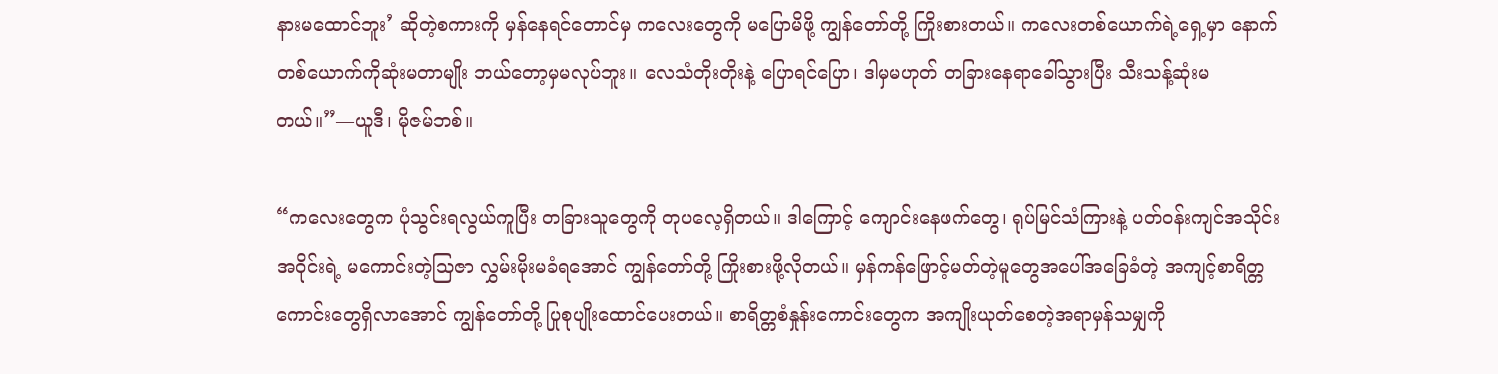နားမထောင်ဘူး’ ဆိုတဲ့စကားကို မှန်နေရင်တောင်မှ ကလေးတွေကို မပြောမိဖို့ ကျွန်တော်တို့ ကြိုးစားတယ်။ ကလေးတစ်ယောက်ရဲ့ရှေ့မှာ နောက်တစ်ယောက်ကိုဆုံးမတာမျိုး ဘယ်တော့မှမလုပ်ဘူး။ လေသံတိုးတိုးနဲ့ ပြောရင်ပြော၊ ဒါမှမဟုတ် တခြားနေရာခေါ်သွားပြီး သီးသန့်ဆုံးမတယ်။”—ယူဒီ၊ မိုဇမ်ဘစ်။

“ကလေးတွေက ပုံသွင်းရလွယ်ကူပြီး တခြားသူတွေကို တုပလေ့ရှိတယ်။ ဒါကြောင့် ကျောင်းနေဖက်တွေ၊ ရုပ်မြင်သံကြားနဲ့ ပတ်ဝန်းကျင်အသိုင်းအဝိုင်းရဲ့ မကောင်းတဲ့သြဇာ လွှမ်းမိုးမခံရအောင် ကျွန်တော်တို့ ကြိုးစားဖို့လိုတယ်။ မှန်ကန်ဖြောင့်မတ်တဲ့မူတွေအပေါ်အခြေခံတဲ့ အကျင့်စာရိတ္တကောင်းတွေရှိလာအောင် ကျွန်တော်တို့ ပြုစုပျိုးထောင်ပေးတယ်။ စာရိတ္တစံနှုန်းကောင်းတွေက အကျိုးယုတ်စေတဲ့အရာမှန်သမျှကို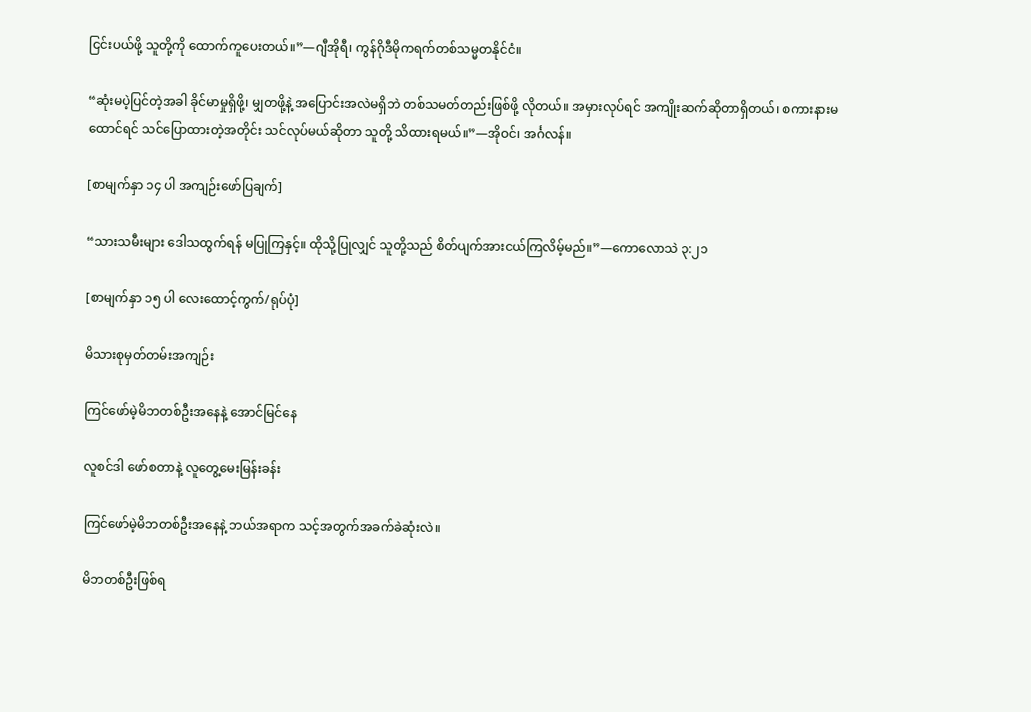ငြင်းပယ်ဖို့ သူတို့ကို ထောက်ကူပေးတယ်။”—ဂျီအိုရီ၊ ကွန်ဂိုဒီမိုကရက်တစ်သမ္မတနိုင်ငံ။

“ဆုံးမပဲ့ပြင်တဲ့အခါ ခိုင်မာမှုရှိဖို့၊ မျှတဖို့နဲ့ အပြောင်းအလဲမရှိဘဲ တစ်သမတ်တည်းဖြစ်ဖို့ လိုတယ်။ အမှားလုပ်ရင် အကျိုးဆက်ဆိုတာရှိတယ်၊ စကားနားမထောင်ရင် သင်ပြောထားတဲ့အတိုင်း သင်လုပ်မယ်ဆိုတာ သူတို့ သိထားရမယ်။”—အိုဝင်၊ အင်္ဂလန်။

[စာမျက်နှာ ၁၄ ပါ အကျဉ်းဖော်ပြချက်]

“သားသမီးများ ဒေါသထွက်ရန် မပြုကြနှင့်။ ထိုသို့ပြုလျှင် သူတို့သည် စိတ်ပျက်အားငယ်ကြလိမ့်မည်။”—ကောလောသဲ ၃:၂၁

[စာမျက်နှာ ၁၅ ပါ လေးထောင့်ကွက်/ရုပ်ပုံ]

မိသားစုမှတ်တမ်းအကျဉ်း

ကြင်ဖော်မဲ့မိဘတစ်ဦးအနေနဲ့ အောင်မြင်နေ

လူစင်ဒါ ဖော်စတာနဲ့ လူတွေ့မေးမြန်းခန်း

ကြင်ဖော်မဲ့မိဘတစ်ဦးအနေနဲ့ ဘယ်အရာက သင့်အတွက်အခက်ခဲဆုံးလဲ။

မိဘတစ်ဦးဖြစ်ရ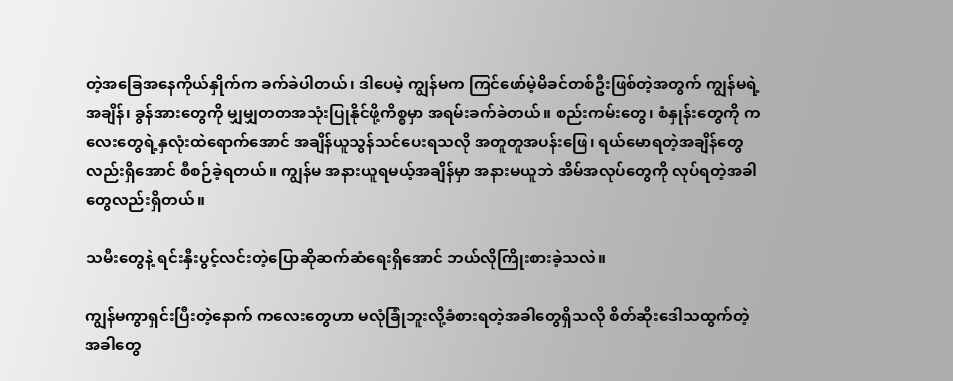တဲ့အခြေအနေကိုယ်နှိုက်က ခက်ခဲပါတယ်၊ ဒါပေမဲ့ ကျွန်မက ကြင်ဖော်မဲ့မိခင်တစ်ဦးဖြစ်တဲ့အတွက် ကျွန်မရဲ့အချိန်၊ ခွန်အားတွေကို မျှမျှတတအသုံးပြုနိုင်ဖို့ကိစ္စမှာ အရမ်းခက်ခဲတယ်။ စည်းကမ်းတွေ၊ စံနှုန်းတွေကို ကလေးတွေရဲ့နှလုံးထဲရောက်အောင် အချိန်ယူသွန်သင်ပေးရသလို အတူတူအပန်းဖြေ၊ ရယ်မောရတဲ့အချိန်တွေလည်းရှိအောင် စီစဉ်ခဲ့ရတယ်။ ကျွန်မ အနားယူရမယ့်အချိန်မှာ အနားမယူဘဲ အိမ်အလုပ်တွေကို လုပ်ရတဲ့အခါတွေလည်းရှိတယ်။

သမီးတွေနဲ့ ရင်းနှီးပွင့်လင်းတဲ့ပြောဆိုဆက်ဆံရေးရှိအောင် ဘယ်လိုကြိုးစားခဲ့သလဲ။

ကျွန်မကွာရှင်းပြီးတဲ့နောက် ကလေးတွေဟာ မလုံခြုံဘူးလို့ခံစားရတဲ့အခါတွေရှိသလို စိတ်ဆိုးဒေါသထွက်တဲ့အခါတွေ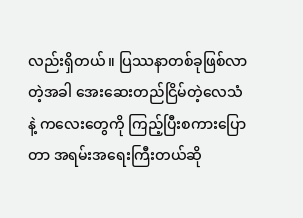လည်းရှိတယ်။ ပြဿနာတစ်ခုဖြစ်လာတဲ့အခါ အေးဆေးတည်ငြိမ်တဲ့လေသံနဲ့ ကလေးတွေကို ကြည့်ပြီးစကားပြောတာ အရမ်းအရေးကြီးတယ်ဆို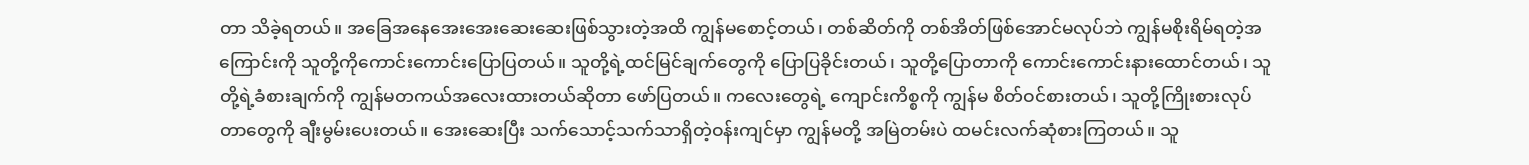တာ သိခဲ့ရတယ်။ အခြေအနေအေးအေးဆေးဆေးဖြစ်သွားတဲ့အထိ ကျွန်မစောင့်တယ်၊ တစ်ဆိတ်ကို တစ်အိတ်ဖြစ်အောင်မလုပ်ဘဲ ကျွန်မစိုးရိမ်ရတဲ့အကြောင်းကို သူတို့ကိုကောင်းကောင်းပြောပြတယ်။ သူတို့ရဲ့ထင်မြင်ချက်တွေကို ပြောပြခိုင်းတယ်၊ သူတို့ပြောတာကို ကောင်းကောင်းနားထောင်တယ်၊ သူတို့ရဲ့ခံစားချက်ကို ကျွန်မတကယ်အလေးထားတယ်ဆိုတာ ဖော်ပြတယ်။ ကလေးတွေရဲ့ ကျောင်းကိစ္စကို ကျွန်မ စိတ်ဝင်စားတယ်၊ သူတို့ကြိုးစားလုပ်တာတွေကို ချီးမွမ်းပေးတယ်။ အေးဆေးပြီး သက်သောင့်သက်သာရှိတဲ့ဝန်းကျင်မှာ ကျွန်မတို့ အမြဲတမ်းပဲ ထမင်းလက်ဆုံစားကြတယ်။ သူ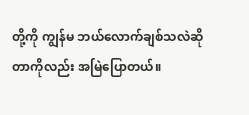တို့ကို ကျွန်မ ဘယ်လောက်ချစ်သလဲဆိုတာကိုလည်း အမြဲပြောတယ်။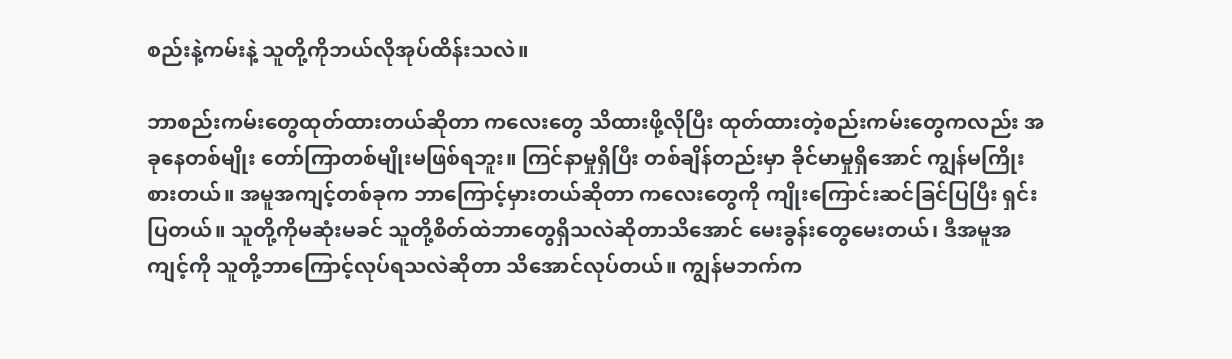စည်းနဲ့ကမ်းနဲ့ သူတို့ကိုဘယ်လိုအုပ်ထိန်းသလဲ။

ဘာစည်းကမ်းတွေထုတ်ထားတယ်ဆိုတာ ကလေးတွေ သိထားဖို့လိုပြီး ထုတ်ထားတဲ့စည်းကမ်းတွေကလည်း အခုနေတစ်မျိုး တော်ကြာတစ်မျိုးမဖြစ်ရဘူး။ ကြင်နာမှုရှိပြီး တစ်ချိန်တည်းမှာ ခိုင်မာမှုရှိအောင် ကျွန်မကြိုးစားတယ်။ အမူအကျင့်တစ်ခုက ဘာကြောင့်မှားတယ်ဆိုတာ ကလေးတွေကို ကျိုးကြောင်းဆင်ခြင်ပြပြီး ရှင်းပြတယ်။ သူတို့ကိုမဆုံးမခင် သူတို့စိတ်ထဲဘာတွေရှိသလဲဆိုတာသိအောင် မေးခွန်းတွေမေးတယ်၊ ဒီအမူအကျင့်ကို သူတို့ဘာကြောင့်လုပ်ရသလဲဆိုတာ သိအောင်လုပ်တယ်။ ကျွန်မဘက်က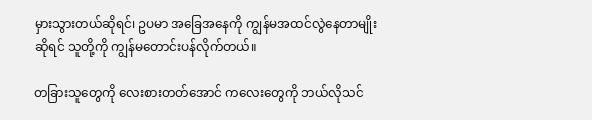မှားသွားတယ်ဆိုရင်၊ ဥပမာ အခြေအနေကို ကျွန်မအထင်လွဲနေတာမျိုးဆိုရင် သူတို့ကို ကျွန်မတောင်းပန်လိုက်တယ်။

တခြားသူတွေကို လေးစားတတ်အောင် ကလေးတွေကို ဘယ်လိုသင်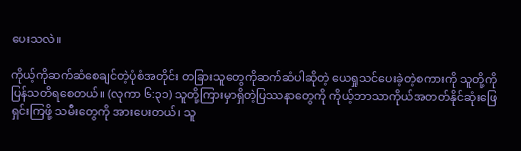ပေးသလဲ။

ကိုယ့်ကိုဆက်ဆံစေချင်တဲ့ပုံစံအတိုင်း တခြားသူတွေကိုဆက်ဆံပါဆိုတဲ့ ယေရှုသင်ပေးခဲ့တဲ့စကားကို သူတို့ကိုပြန်သတိရစေတယ်။ (လုကာ ၆:၃၁) သူတို့ကြားမှာရှိတဲ့ပြဿနာတွေကို ကိုယ့်ဘာသာကိုယ်အတတ်နိုင်ဆုံးဖြေရှင်းကြဖို့ သမီးတွေကို အားပေးတယ်၊ သူ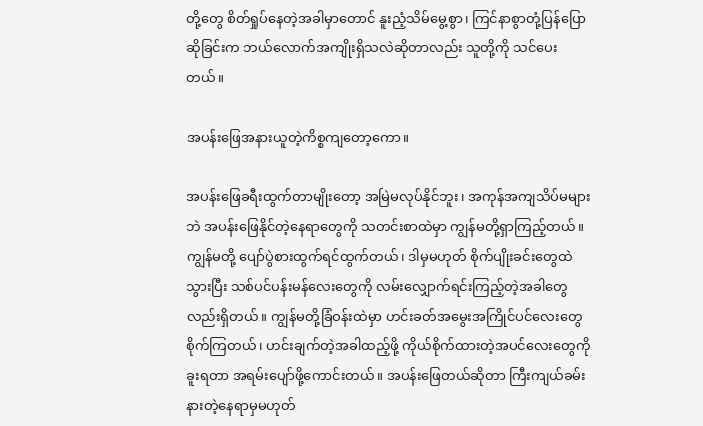တို့တွေ စိတ်ရှုပ်နေတဲ့အခါမှာတောင် နူးညံ့သိမ်မွေ့စွာ၊ ကြင်နာစွာတုံ့ပြန်ပြောဆိုခြင်းက ဘယ်လောက်အကျိုးရှိသလဲဆိုတာလည်း သူတို့ကို သင်ပေးတယ်။

အပန်းဖြေအနားယူတဲ့ကိစ္စကျတော့ကော။

အပန်းဖြေခရီးထွက်တာမျိုးတော့ အမြဲမလုပ်နိုင်ဘူး၊ အကုန်အကျသိပ်မများဘဲ အပန်းဖြေနိုင်တဲ့နေရာတွေကို သတင်းစာထဲမှာ ကျွန်မတို့ရှာကြည့်တယ်။ ကျွန်မတို့ ပျော်ပွဲစားထွက်ရင်ထွက်တယ်၊ ဒါမှမဟုတ် စိုက်ပျိုးခင်းတွေထဲသွားပြီး သစ်ပင်ပန်းမန်လေးတွေကို လမ်းလျှောက်ရင်းကြည့်တဲ့အခါတွေလည်းရှိတယ်။ ကျွန်မတို့ခြံဝန်းထဲမှာ ဟင်းခတ်အမွေးအကြိုင်ပင်လေးတွေ စိုက်ကြတယ်၊ ဟင်းချက်တဲ့အခါထည့်ဖို့ ကိုယ်စိုက်ထားတဲ့အပင်လေးတွေကိုခူးရတာ အရမ်းပျော်ဖို့ကောင်းတယ်။ အပန်းဖြေတယ်ဆိုတာ ကြီးကျယ်ခမ်းနားတဲ့နေရာမှမဟုတ်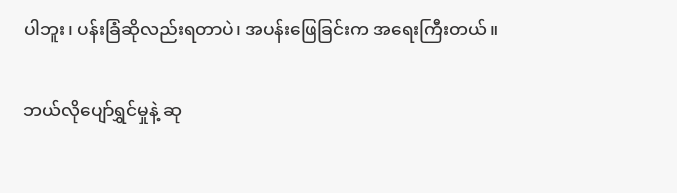ပါဘူး၊ ပန်းခြံဆိုလည်းရတာပဲ၊ အပန်းဖြေခြင်းက အရေးကြီးတယ်။

ဘယ်လိုပျော်ရွှင်မှုနဲ့ ဆု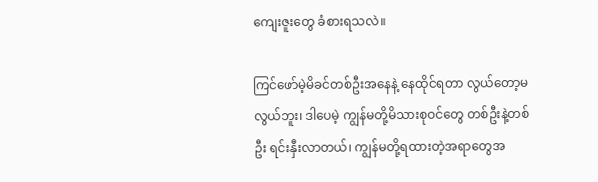ကျေးဇူးတွေ ခံစားရသလဲ။

ကြင်ဖော်မဲ့မိခင်တစ်ဦးအနေနဲ့ နေထိုင်ရတာ လွယ်တော့မလွယ်ဘူး၊ ဒါပေမဲ့ ကျွန်မတို့မိသားစုဝင်တွေ တစ်ဦးနဲ့တစ်ဦး ရင်းနှီးလာတယ်၊ ကျွန်မတို့ရထားတဲ့အရာတွေအ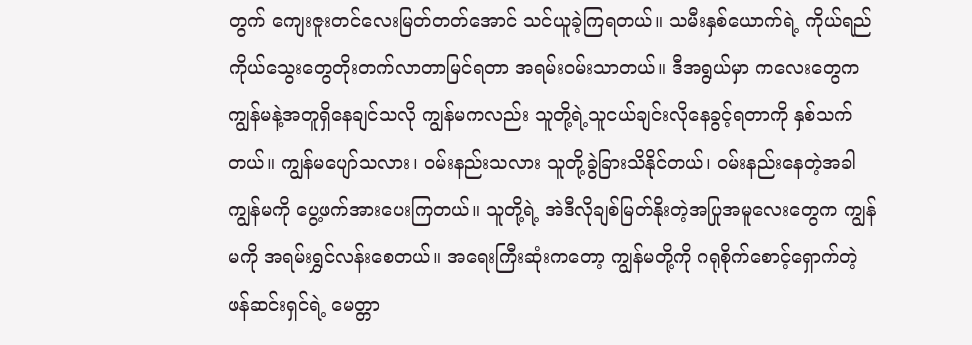တွက် ကျေးဇူးတင်လေးမြတ်တတ်အောင် သင်ယူခဲ့ကြရတယ်။ သမီးနှစ်ယောက်ရဲ့ ကိုယ်ရည်ကိုယ်သွေးတွေတိုးတက်လာတာမြင်ရတာ အရမ်းဝမ်းသာတယ်။ ဒီအရွယ်မှာ ကလေးတွေက ကျွန်မနဲ့အတူရှိနေချင်သလို ကျွန်မကလည်း သူတို့ရဲ့သူငယ်ချင်းလိုနေခွင့်ရတာကို နှစ်သက်တယ်။ ကျွန်မပျော်သလား၊ ဝမ်းနည်းသလား သူတို့ခွဲခြားသိနိုင်တယ်၊ ဝမ်းနည်းနေတဲ့အခါ ကျွန်မကို ပွေ့ဖက်အားပေးကြတယ်။ သူတို့ရဲ့ အဲဒီလိုချစ်မြတ်နိုးတဲ့အပြုအမူလေးတွေက ကျွန်မကို အရမ်းရွှင်လန်းစေတယ်။ အရေးကြီးဆုံးကတော့ ကျွန်မတို့ကို ဂရုစိုက်စောင့်ရှောက်တဲ့ဖန်ဆင်းရှင်ရဲ့ မေတ္တာ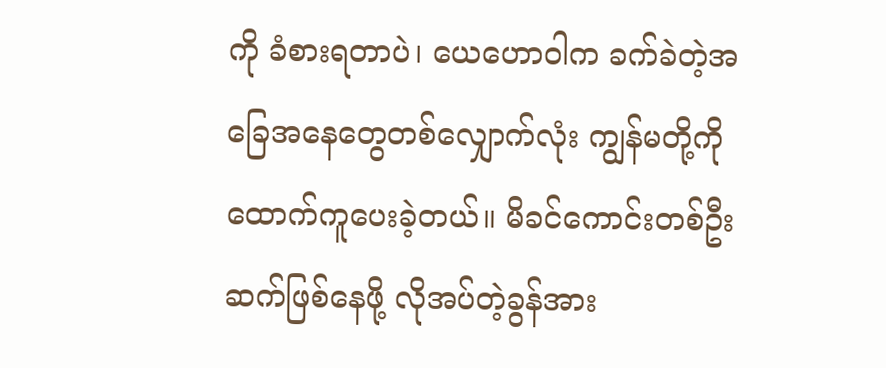ကို ခံစားရတာပဲ၊ ယေဟောဝါက ခက်ခဲတဲ့အခြေအနေတွေတစ်လျှောက်လုံး ကျွန်မတို့ကို ထောက်ကူပေးခဲ့တယ်။ မိခင်ကောင်းတစ်ဦးဆက်ဖြစ်နေဖို့ လိုအပ်တဲ့ခွန်အား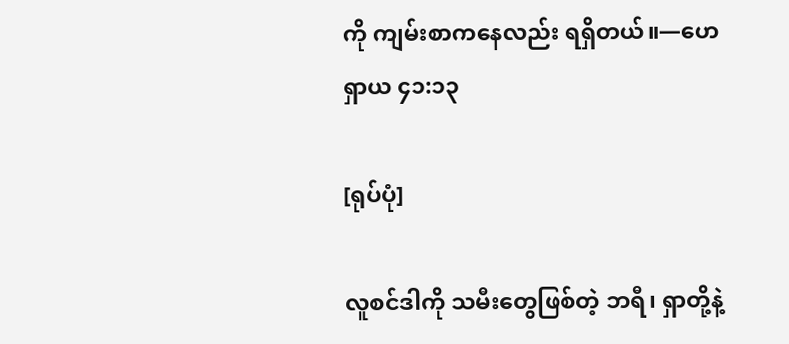ကို ကျမ်းစာကနေလည်း ရရှိတယ်။—ဟေရှာယ ၄၁:၁၃

[ရုပ်ပုံ]

လူစင်ဒါကို သမီးတွေဖြစ်တဲ့ ဘရီ၊ ရှာတို့နဲ့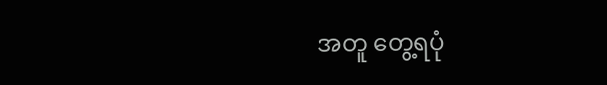အတူ တွေ့ရပုံ